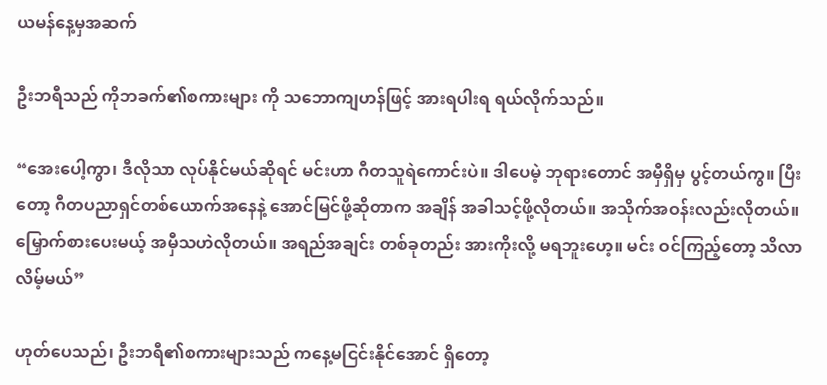ယမန်နေ့မှအဆက်

ဦးဘရီသည် ကိုဘခက်၏စကားများ ကို သဘောကျဟန်ဖြင့် အားရပါးရ ရယ်လိုက်သည်။

“အေးပေါ့ကွာ၊ ဒီလိုသာ လုပ်နိုင်မယ်ဆိုရင် မင်းဟာ ဂီတသူရဲကောင်းပဲ။ ဒါပေမဲ့ ဘုရားတောင် အမှီရှိမှ ပွင့်တယ်ကွ။ ပြီးတော့ ဂီတပညာရှင်တစ်ယောက်အနေနဲ့ အောင်မြင်ဖို့ဆိုတာက အချိန် အခါသင့်ဖို့လိုတယ်။ အသိုက်အဝန်းလည်းလိုတယ်။ မြှောက်စားပေးမယ့် အမှီသဟဲလိုတယ်။ အရည်အချင်း တစ်ခုတည်း အားကိုးလို့ မရဘူးဟေ့။ မင်း ဝင်ကြည့်တော့ သိလာလိမ့်မယ်”

ဟုတ်ပေသည်၊ ဦးဘရီ၏စကားများသည် ကနေ့မငြင်းနိုင်အောင် ရှိတော့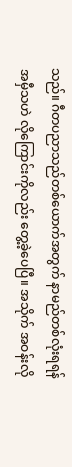သည်။ ဂီတပညာသည်တစ်ယောက်အတွက် နာမည်တစ်လုံးရရန် အမှီသဟဲ လိုကြောင်းကိုလည်း တွေ့ခဲ့ပေပြီ။ အသိုက် အဝန်းလို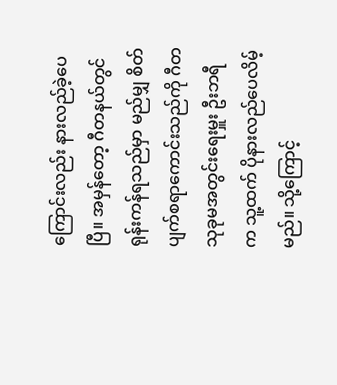ကြောင်းလည်း နားလည်ခဲ့ပေပြီ။ အမှန်တော့ ဂီတနယ်တွင် ရုန်းကန်ရသည်မှာ မည်မျှ စိတ်ပျက်စရာကောင်းသည်ကို ဂီတသုခုမအတွင်းရေးမှူး ဦးဘရီ က သူ့ထက် ပိုနားလည်ပေလိမ့်မည်။ သို့ကြောင့်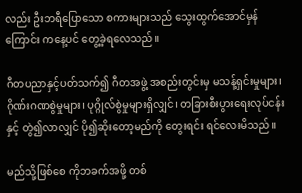လည်း ဦးဘရီပြောသော စကားများသည် သွေးထွက်အောင်မှန်ကြောင်း ကနေ့ပင် တွေ့ခဲ့ရလေသည်။

ဂီတပညာနှင့်ပတ်သက်၍ ဂီတအဖွဲ့ အစည်းတွင်းမှ မသန့်ရှင်းမှုများ၊ ဂိုဏ်းဂဏစွဲမှုများ၊ ပုဂ္ဂိုလ်စွဲမှုများရှိလျှင်၊ တခြားစီးပွားရေးလုပ်ငန်းနှင့် တွဲ၍လာလျှင် ပို၍ဆိုးတော့မည်ကို တွေးရင်း ရင်လေးမိသည်။

မည်သို့ဖြစ်စေ ကိုဘခက်အဖို့ တစ်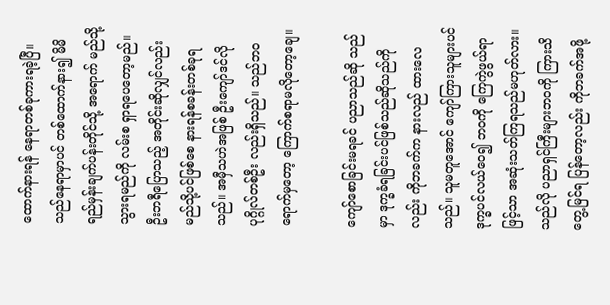ထောက်နားရန် နေရာတစ်ခုကားရခဲ့ပြီ။ သည်နေရာမှာပင် တစ်ထောက်နား၍ မိမိရည်မှန်းချက်ပန်းတိုင်သို့ အရောက် မည်သို့သွားရမည်ကို လမ်းစ ရှာရပေတော့မည်။ ဦးဘရီပြောသည့် အတိုင်းဆိုလျှင်လည်း မည်သို့ပင်ဖြစ်စေ နားရန်စခန်းတစ်ခုရသည်။ အမှီသဟဲအဖြစ် ဦးကျော်ဒင်လို ပုဂ္ဂိုလ်တစ်ဦး လည်းရှိသည်။ သည်ဘဝရောက်မှတော့ ကြောက်စရာမလိုတော့ချေ။

ကျော်စောခြင်းမရခင် ပညာသည်ဆို သည်မှာ ဒုက္ခခံရခြင်းပင်ဖြစ်သည်ဆိုသည်ကိုလည်း ကိုဘခက်က နားလည် ထားလေသည်။ သူမတူအောင် ကျော်ကြားသူများပင် ဒုက္ခပင်လယ်ဝေ၍ ဘဝကို ကြေကွဲဖွယ်ရာဖြင့်သာ အဆုံးသတ်ကြရသည်မဟုတ်လား။ သည်လို ပညာရှင်ကြီးများဘဝကို ကြားသိတွေ့မြင်ရ ပြန်တော့လည်း ကိုဘခက်အဖို့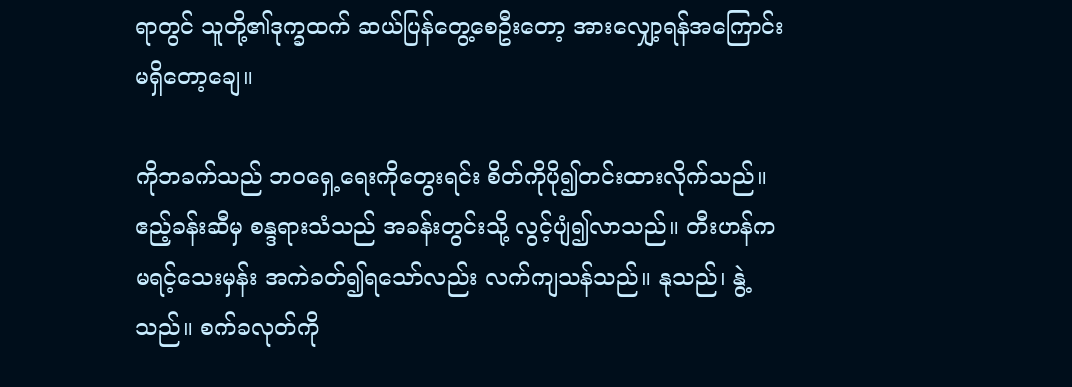ရာတွင် သူတို့၏ဒုက္ခထက် ဆယ်ပြန်တွေ့စေဦးတော့ အားလျှော့ရန်အကြောင်း မရှိတော့ချေ။

ကိုဘခက်သည် ဘဝရှေ့ရေးကိုတွေးရင်း စိတ်ကိုပို၍တင်းထားလိုက်သည်။ ဧည့်ခန်းဆီမှ စန္ဒရားသံသည် အခန်းတွင်းသို့ လွင့်ပျံ၍လာသည်။ တီးဟန်က မရင့်သေးမှန်း အကဲခတ်၍ရသော်လည်း လက်ကျသန်သည်။ နုသည်၊ နွဲ့သည်။ စက်ခလုတ်ကို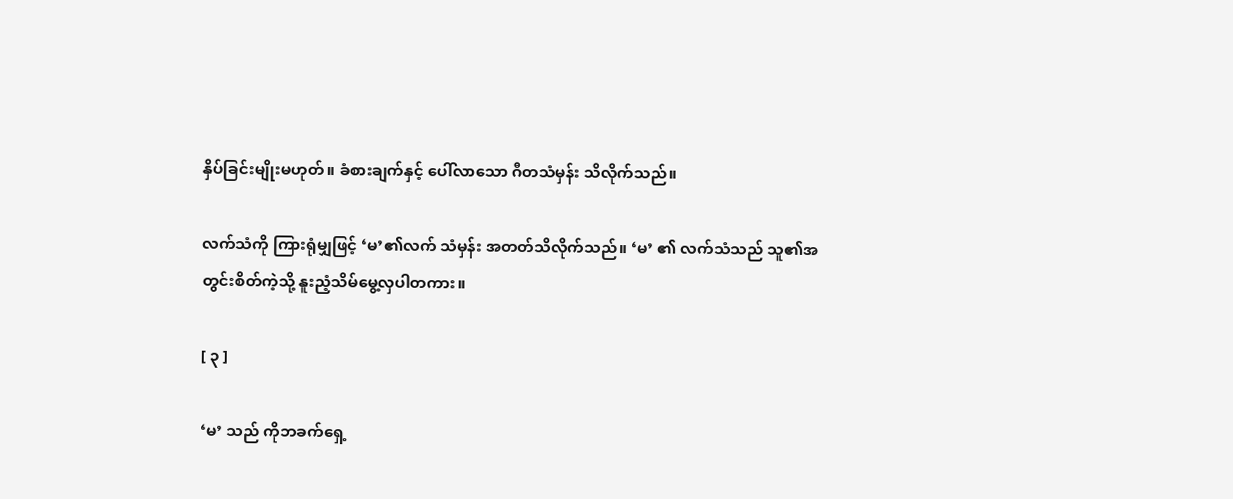နှိပ်ခြင်းမျိုးမဟုတ်။ ခံစားချက်နှင့် ပေါ်လာသော ဂီတသံမှန်း သိလိုက်သည်။

လက်သံကို ကြားရုံမျှဖြင့် ‘မ’၏လက် သံမှန်း အတတ်သိလိုက်သည်။ ‘မ’ ၏ လက်သံသည် သူ၏အတွင်းစိတ်ကဲ့သို့ နူးညံ့သိမ်မွေ့လှပါတကား။

[ ၃ ]

‘မ’ သည် ကိုဘခက်ရှေ့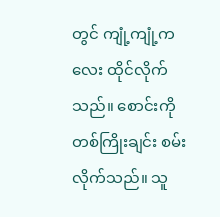တွင် ကျုံ့ကျုံ့ကလေး ထိုင်လိုက်သည်။ စောင်းကို တစ်ကြိုးချင်း စမ်းလိုက်သည်။ သူ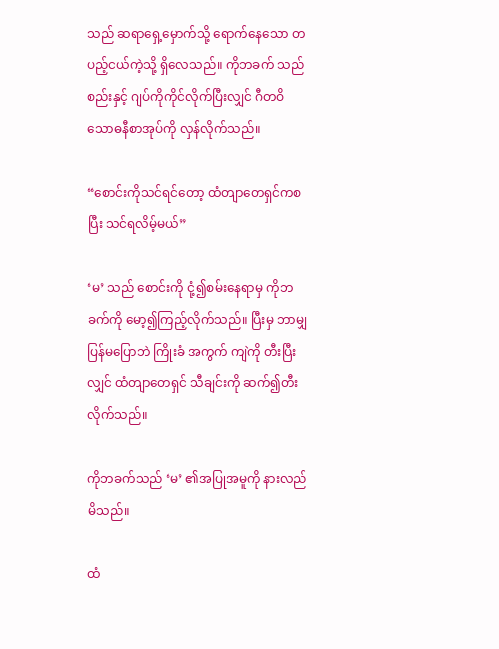သည် ဆရာရှေ့မှောက်သို့ ရောက်နေသော တပည့်ငယ်ကဲ့သို့ ရှိလေသည်။ ကိုဘခက် သည် စည်းနှင့် ဂျပ်ကိုကိုင်လိုက်ပြီးလျှင် ဂီတဝိသောဓနီစာအုပ်ကို လှန်လိုက်သည်။

“စောင်းကိုသင်ရင်တော့ ထံတျာတေရှင်ကစပြီး သင်ရလိမ့်မယ်”

‘မ’ သည် စောင်းကို ငုံ့၍စမ်းနေရာမှ ကိုဘခက်ကို မော့၍ကြည့်လိုက်သည်။ ပြီးမှ ဘာမျှပြန်မပြောဘဲ ကြိုးခံ အကွက် ကျဲကို တီးပြီးလျှင် ထံတျာတေရှင် သီချင်းကို ဆက်၍တီးလိုက်သည်။

ကိုဘခက်သည် ‘မ’ ၏အပြုအမူကို နားလည်မိသည်။

ထံ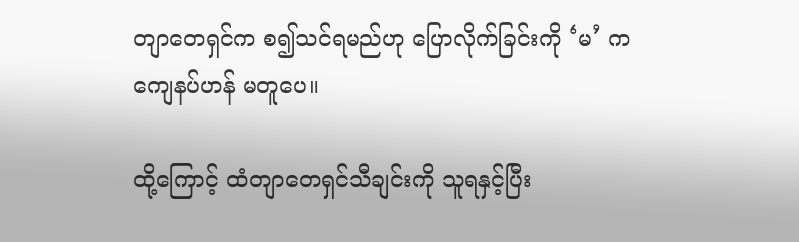တျာတေရှင်က စ၍သင်ရမည်ဟု ပြောလိုက်ခြင်းကို ‘မ’ က ကျေနပ်ဟန် မတူပေ။

ထို့ကြောင့် ထံတျာတေရှင်သီချင်းကို သူရနှင့်ပြီး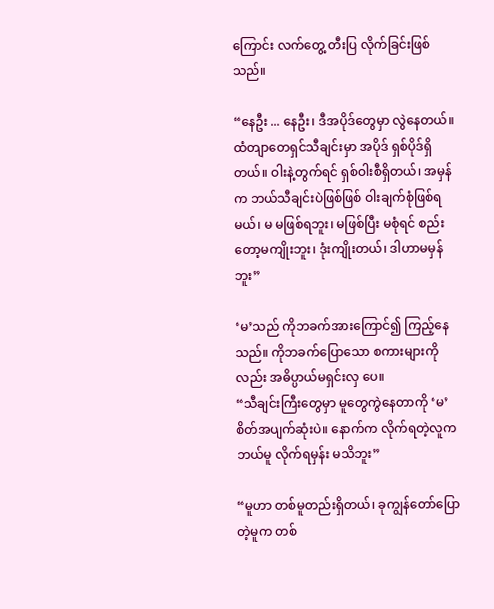ကြောင်း လက်တွေ့ တီးပြ လိုက်ခြင်းဖြစ်သည်။

“နေဦး ... နေဦး၊ ဒီအပိုဒ်တွေမှာ လွဲနေတယ်။ ထံတျာတေရှင်သီချင်းမှာ အပိုဒ် ရှစ်ပိုဒ်ရှိတယ်။ ဝါးနဲ့တွက်ရင် ရှစ်ဝါးစီရှိတယ်၊ အမှန်က ဘယ်သီချင်းပဲဖြစ်ဖြစ် ဝါးချက်စုံဖြစ်ရမယ်၊ မ မဖြစ်ရဘူး၊ မဖြစ်ပြီး မစုံရင် စည်းတော့မကျိုးဘူး၊ ဒုံးကျိုးတယ်၊ ဒါဟာမမှန်ဘူး”

‘မ’သည် ကိုဘခက်အားကြောင်၍ ကြည့်နေသည်။ ကိုဘခက်ပြောသော စကားများကိုလည်း အဓိပ္ပာယ်မရှင်းလှ ပေ။
“သီချင်းကြီးတွေမှာ မူတွေကွဲနေတာကို ‘မ’ စိတ်အပျက်ဆုံးပဲ။ နောက်က လိုက်ရတဲ့လူက ဘယ်မူ လိုက်ရမှန်း မသိဘူး”

“မူဟာ တစ်မူတည်းရှိတယ်၊ ခုကျွန်တော်ပြောတဲ့မူက တစ်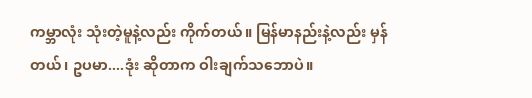ကမ္ဘာလုံး သုံးတဲ့မူနဲ့လည်း ကိုက်တယ်။ မြန်မာနည်းနဲ့လည်း မှန်တယ်၊ ဥပမာ....ဒုံး ဆိုတာက ဝါးချက်သဘောပဲ။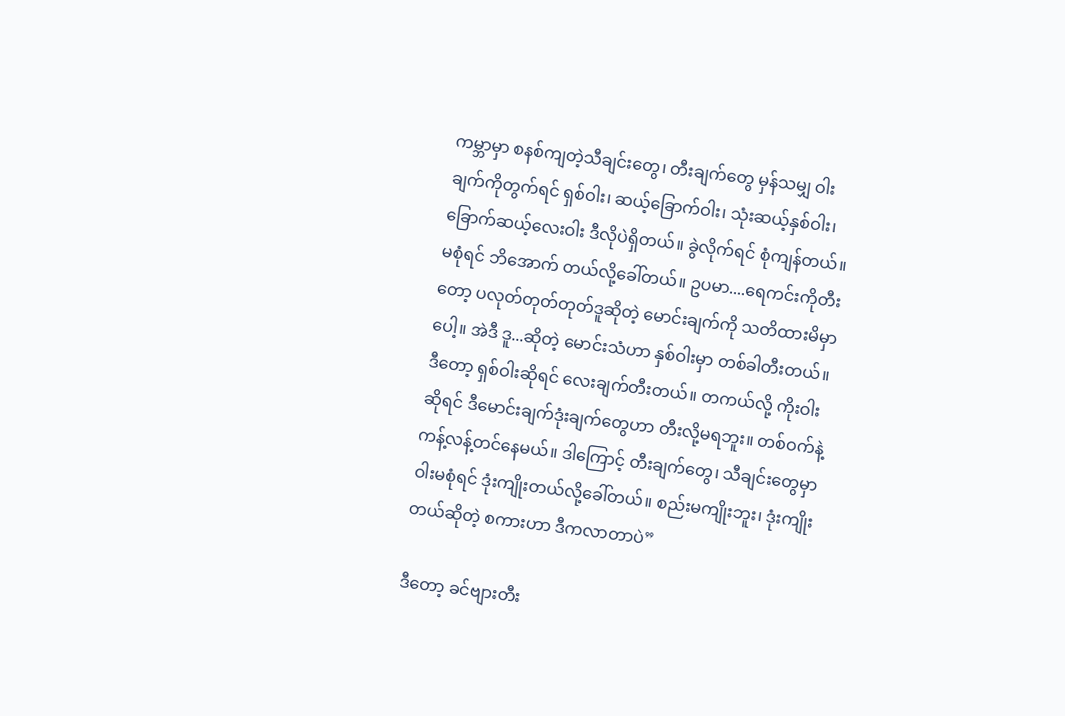ကမ္ဘာမှာ စနစ်ကျတဲ့သီချင်းတွေ၊ တီးချက်တွေ မှန်သမျှ ဝါးချက်ကိုတွက်ရင် ရှစ်ဝါး၊ ဆယ့်ခြောက်ဝါး၊ သုံးဆယ့်နှစ်ဝါး၊ ခြောက်ဆယ့်လေးဝါး ဒီလိုပဲရှိတယ်။ ခွဲလိုက်ရင် စုံကျန်တယ်။ မစုံရင် ဘိအောက် တယ်လို့ခေါ်တယ်။ ဥပမာ....ရေကင်းကိုတီးတော့ ပလုတ်တုတ်တုတ်ဒူဆိုတဲ့ မောင်းချက်ကို သတိထားမိမှာပေါ့။ အဲဒီ ဒူ...ဆိုတဲ့ မောင်းသံဟာ နှစ်ဝါးမှာ တစ်ခါတီးတယ်။ ဒီတော့ ရှစ်ဝါးဆိုရင် လေးချက်တီးတယ်။ တကယ်လို့ ကိုးဝါး ဆိုရင် ဒီမောင်းချက်ဒုံးချက်တွေဟာ တီးလို့မရဘူး။ တစ်ဝက်နဲ့ ကန့်လန့်တင်နေမယ်။ ဒါကြောင့် တီးချက်တွေ၊ သီချင်းတွေမှာ ဝါးမစုံရင် ဒုံးကျိုးတယ်လို့ခေါ်တယ်။ စည်းမကျိုးဘူး၊ ဒုံးကျိုးတယ်ဆိုတဲ့ စကားဟာ ဒီကလာတာပဲ”

ဒီတော့ ခင်ဗျားတီး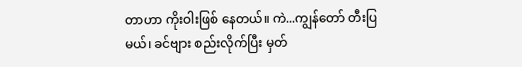တာဟာ ကိုးဝါးဖြစ် နေတယ်။ ကဲ...ကျွန်တော် တီးပြမယ်၊ ခင်ဗျား စည်းလိုက်ပြီး မှတ်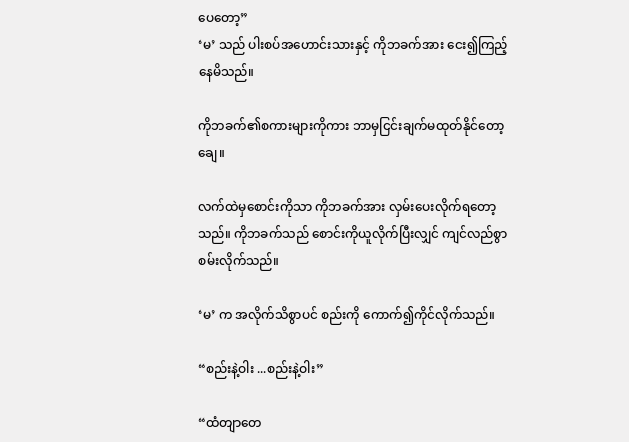ပေတော့”
‘မ’ သည် ပါးစပ်အဟောင်းသားနှင့် ကိုဘခက်အား ငေး၍ကြည့်နေမိသည်။

ကိုဘခက်၏စကားများကိုကား ဘာမှငြင်းချက်မထုတ်နိုင်တော့ချေ။

လက်ထဲမှစောင်းကိုသာ ကိုဘခက်အား လှမ်းပေးလိုက်ရတော့သည်။ ကိုဘခက်သည် စောင်းကိုယူလိုက်ပြီးလျှင် ကျင်လည်စွာ စမ်းလိုက်သည်။

‘မ’ က အလိုက်သိစွာပင် စည်းကို ကောက်၍ကိုင်လိုက်သည်။

“စည်းနဲ့ဝါး ...စည်းနဲ့ဝါး”

“ထံတျာတေ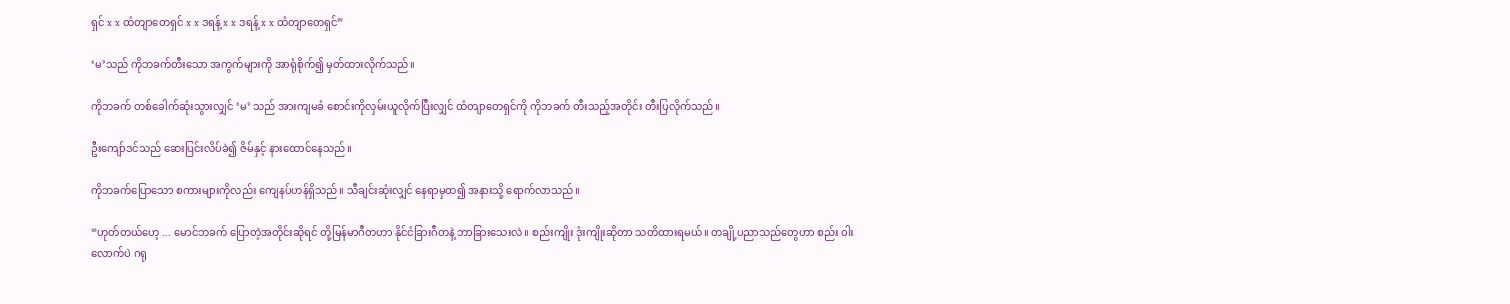ရှင် x x ထံတျာတေရှင် x x ဒရန့် x x ဒရန့် x x ထံတျာတေရှင်”

‘မ’သည် ကိုဘခက်တီးသော အကွက်များကို အာရုံစိုက်၍ မှတ်ထားလိုက်သည်။

ကိုဘခက် တစ်ခေါက်ဆုံးသွားလျှင် ‘မ’ သည် အားကျမခံ စောင်းကိုလှမ်းယူလိုက်ပြီးလျှင် ထံတျာတေရှင်ကို ကိုဘခက် တီးသည့်အတိုင်း တီးပြလိုက်သည်။

ဦးကျော်ဒင်သည် ဆေးပြင်းလိပ်ခဲ၍ ဇိမ်နှင့် နားထောင်နေသည်။

ကိုဘခက်ပြောသော စကားများကိုလည်း ကျေနပ်ဟန်ရှိသည်။ သီချင်းဆုံးလျှင် နေရာမှထ၍ အနားသို့ ရောက်လာသည်။

“ဟုတ်တယ်ဟေ့ ... မောင်ဘခက် ပြောတဲ့အတိုင်းဆိုရင် တို့မြန်မာဂီတဟာ နိုင်ငံခြားဂီတနဲ့ ဘာခြားသေးလဲ။ စည်းကျိုး ဒုံးကျိုးဆိုတာ သတိထားရမယ်။ တချို့ပညာသည်တွေဟာ စည်း ဝါးလောက်ပဲ ဂရု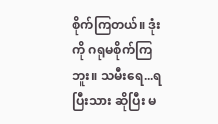စိုက်ကြတယ်။ ဒုံးကို ဂရုမစိုက်ကြဘူး။ သမီးရေ...ရပြီးသား ဆိုပြီး မ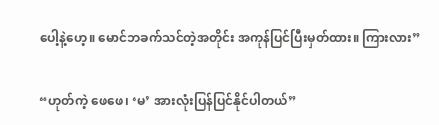ပေါ့နဲ့ဟေ့။ မောင်ဘခက်သင်တဲ့အတိုင်း အကုန်ပြင်ပြီးမှတ်ထား။ ကြားလား”

“ဟုတ်ကဲ့ ဖေဖေ၊ ‘မ’ အားလုံးပြန်ပြင်နိုင်ပါတယ်”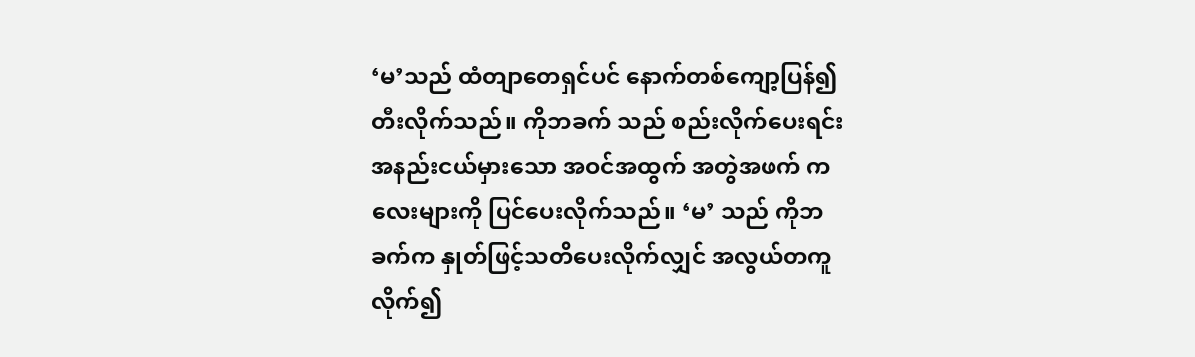‘မ’သည် ထံတျာတေရှင်ပင် နောက်တစ်ကျော့ပြန်၍ တီးလိုက်သည်။ ကိုဘခက် သည် စည်းလိုက်ပေးရင်း အနည်းငယ်မှားသော အဝင်အထွက် အတွဲအဖက် ကလေးများကို ပြင်ပေးလိုက်သည်။ ‘မ’ သည် ကိုဘခက်က နှုတ်ဖြင့်သတိပေးလိုက်လျှင် အလွယ်တကူလိုက်၍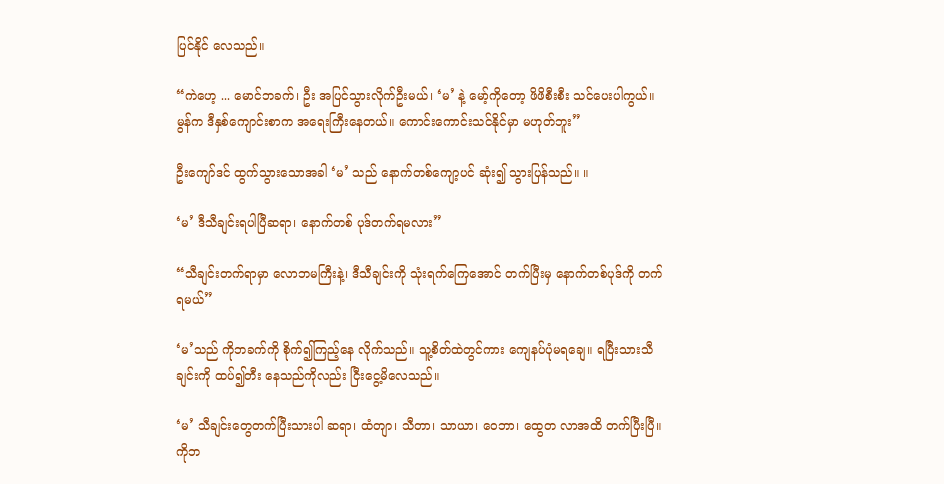ပြင်နိုင် လေသည်။

“ကဲဟေ့ ... မောင်ဘခက်၊ ဦး အပြင်သွားလိုက်ဦးမယ်၊ ‘မ’ နဲ့ မော့်ကိုတော့ ဖိဖိစီးစီး သင်ပေးပါကွယ်။ မွန်က ဒီနှစ်ကျောင်းစာက အရေးကြီးနေတယ်။ ကောင်းကောင်းသင်နိုင်မှာ မဟုတ်ဘူး”

ဦးကျော်ဒင် ထွက်သွားသောအခါ ‘မ’ သည် နောက်တစ်ကျော့ပင် ဆုံး၍ သွားပြန်သည်။ ။

‘မ’ ဒီသီချင်းရပါပြီဆရာ၊ နောက်တစ် ပုဒ်တက်ရမလား”

“သီချင်းတက်ရာမှာ လောဘမကြီးနဲ့၊ ဒီသီချင်းကို သုံးရက်ကြေအောင် တက်ပြီးမှ နောက်တစ်ပုဒ်ကို တက်ရမယ်”

‘မ’သည် ကိုဘခက်ကို စိုက်၍ကြည့်နေ လိုက်သည်။ သူ့စိတ်ထဲတွင်ကား ကျေနပ်ပုံမရချေ။ ရပြီးသားသီချင်းကို ထပ်၍တီး နေသည်ကိုလည်း ငြီးငွေ့မိလေသည်။

‘မ’ သီချင်းတွေတက်ပြီးသားပါ ဆရာ၊ ထံတျာ၊ သီတာ၊ သာယာ၊ ဝေဘာ၊ ထွေတ လာအထိ တက်ပြီးပြီ။
ကိုဘ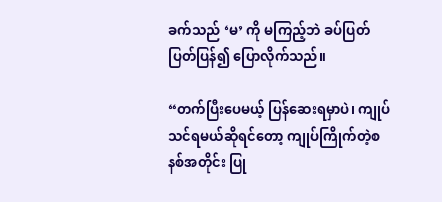ခက်သည် ‘မ’ ကို မကြည့်ဘဲ ခပ်ပြတ်ပြတ်ပြန်၍ ပြောလိုက်သည်။

“တက်ပြီးပေမယ့် ပြန်ဆေးရမှာပဲ၊ ကျုပ်သင်ရမယ်ဆိုရင်တော့ ကျုပ်ကြိုက်တဲ့စနစ်အတိုင်း ပြု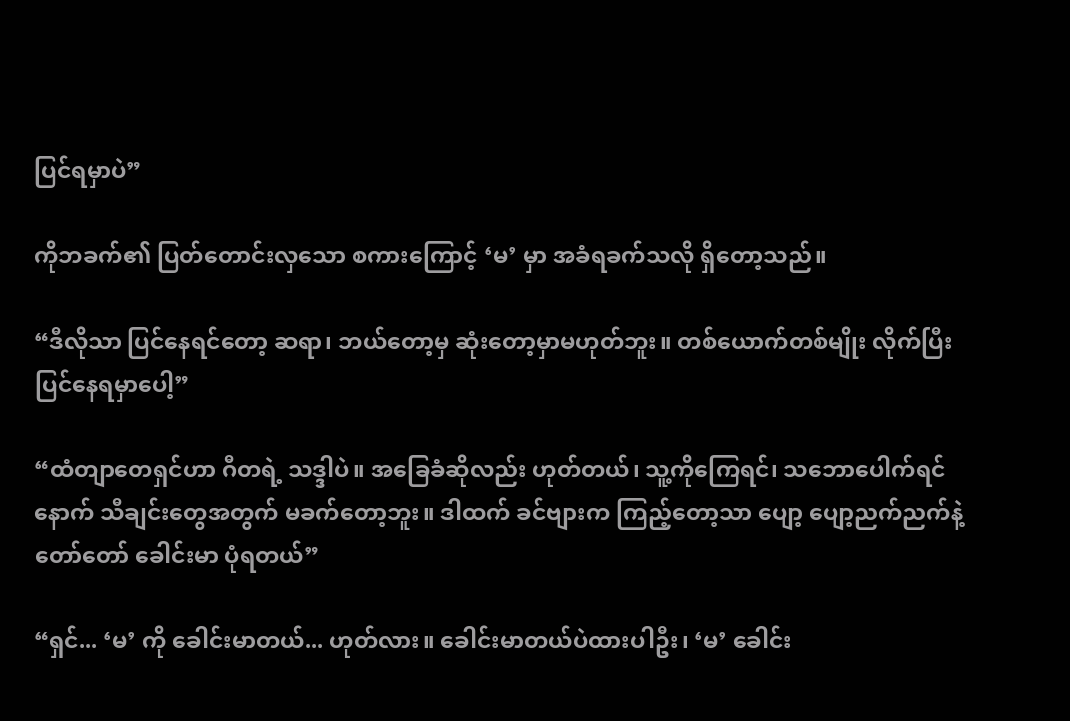ပြင်ရမှာပဲ”

ကိုဘခက်၏ ပြတ်တောင်းလှသော စကားကြောင့် ‘မ’ မှာ အခံရခက်သလို ရှိတော့သည်။

“ဒီလိုသာ ပြင်နေရင်တော့ ဆရာ၊ ဘယ်တော့မှ ဆုံးတော့မှာမဟုတ်ဘူး။ တစ်ယောက်တစ်မျိုး လိုက်ပြီးပြင်နေရမှာပေါ့”

“ထံတျာတေရှင်ဟာ ဂီတရဲ့ သဒ္ဒါပဲ။ အခြေခံဆိုလည်း ဟုတ်တယ်၊ သူ့ကိုကြေရင်၊ သဘောပေါက်ရင် နောက် သီချင်းတွေအတွက် မခက်တော့ဘူး။ ဒါထက် ခင်ဗျားက ကြည့်တော့သာ ပျော့ ပျော့ညက်ညက်နဲ့ တော်တော် ခေါင်းမာ ပုံရတယ်”

“ရှင်... ‘မ’ ကို ခေါင်းမာတယ်... ဟုတ်လား။ ခေါင်းမာတယ်ပဲထားပါဦး၊ ‘မ’ ခေါင်း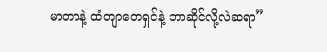မာတာနဲ့ ထံတျာတေရှင်နဲ့ ဘာဆိုင်လို့လဲဆရာ”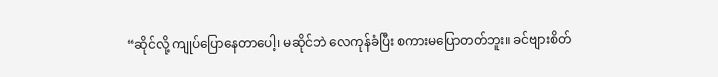“ဆိုင်လို့ ကျုပ်ပြောနေတာပေါ့၊ မဆိုင်ဘဲ လေကုန်ခံပြီး စကားမပြောတတ်ဘူး။ ခင်ဗျားစိတ်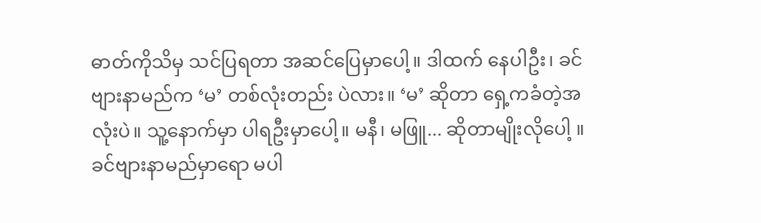ဓာတ်ကိုသိမှ သင်ပြရတာ အဆင်ပြေမှာပေါ့။ ဒါထက် နေပါဦး၊ ခင်ဗျားနာမည်က ‘မ’ တစ်လုံးတည်း ပဲလား။ ‘မ’ ဆိုတာ ရှေ့ကခံတဲ့အလုံးပဲ။ သူ့နောက်မှာ ပါရဦးမှာပေါ့။ မနီ၊ မဖြူ... ဆိုတာမျိုးလိုပေါ့ ။ ခင်ဗျားနာမည်မှာရော မပါ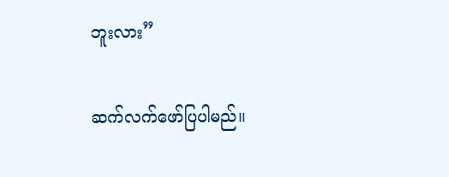ဘူးလား”

ဆက်လက်ဖော်ပြပါမည်။